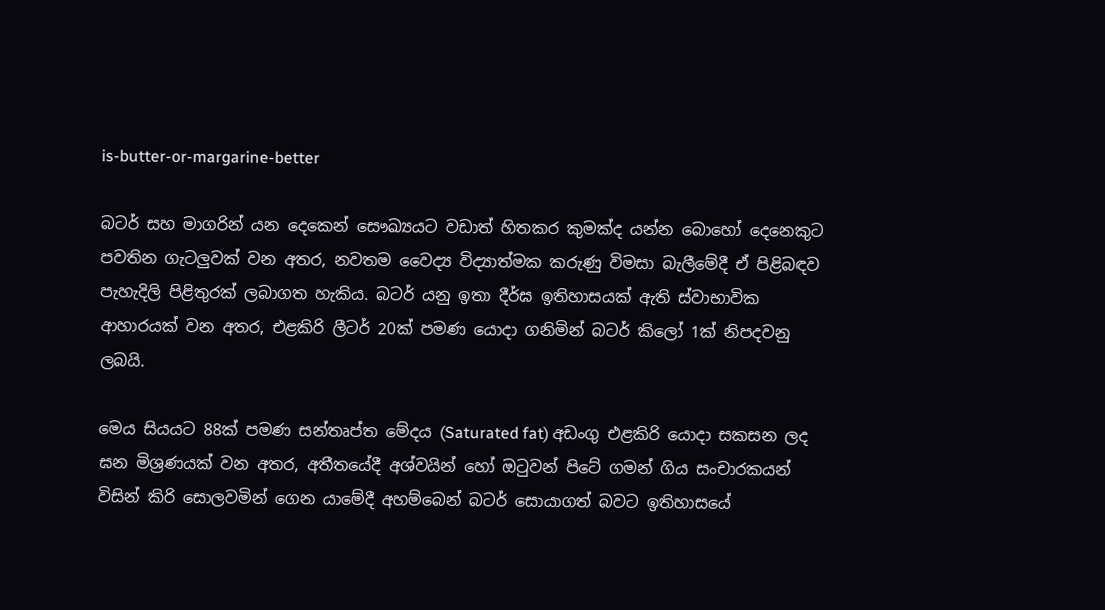is-butter-or-margarine-better

බටර් සහ මාගරින් යන දෙකෙන් සෞඛ්‍යයට වඩාත් හිතකර කුමක්ද යන්න බොහෝ දෙනෙකුට පවතින ගැටලුවක් වන අතර, නවතම වෛද්‍ය විද්‍යාත්මක කරුණු විමසා බැලීමේදී ඒ පිළිබඳව පැහැදිලි පිළිතුරක් ලබාගත හැකිය. බටර් යනු ඉතා දීර්ඝ ඉතිහාසයක් ඇති ස්වාභාවික ආහාරයක් වන අතර, එළකිරි ලීටර් 20ක් පමණ යොදා ගනිමින් බටර් කිලෝ 1ක් නිපදවනු ලබයි.

මෙය සියයට 88ක් පමණ සන්තෘප්ත මේදය (Saturated fat) අඩංගු එළකිරි යොදා සකසන ලද ඝන මිශ්‍රණයක් වන අතර, අතීතයේදී අශ්වයින් හෝ ඔටුවන් පිටේ ගමන් ගිය සංචාරකයන් විසින් කිරි සොලවමින් ගෙන යාමේදී අහම්බෙන් බටර් සොයාගත් බවට ඉතිහාසයේ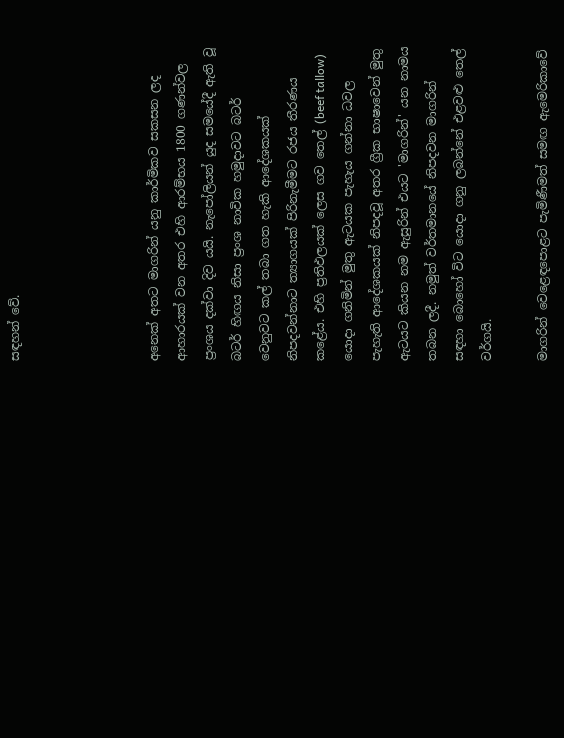සඳහන් වේ.




අනෙක් අතට මාගරින් යනු කාර්මිකව සකසන ලද ආහාරයක් වන අතර එහි ආරම්භය 1800 ගණන්වල ප්‍රංශය දක්වා දිව යයි. නැපෝලියන් යුද සමයේදී ඇති වූ බටර් හිඟය නිසා ප්‍රංශ නාවික හමුදාවට බටර් වෙනුවට කල් තබා ගත හැකි ආදේශකයක් නිපදවන්නාට ත්‍යාගයක් පිරිනැමීමට රජය තීරණය කළේය. එහි ප්‍රතිඵලයක් ලෙස ගව තෙල් (beef tallow) යොදා ගනිමින් මුතු ඇටයක පැහැය ගන්නා ධවල පැහැති ආදේශකයක් නිපදවූ අතර ග්‍රීක භාෂාවෙන් මුතු ඇටයට කියන නම ඇසුරින් එයට 'මාගරින්' යන නාමය තබන ලදී. නමුත් වර්තමානයේ නිපදවන මාගරින් සඳහා බොහෝ විට යොදා ගනු ලබන්නේ එළවළු තෙල් වර්ගයි.

මාගරින් වෙළෙඳපොළට පැමිණීමත් සමඟ ඇමෙරිකාවේ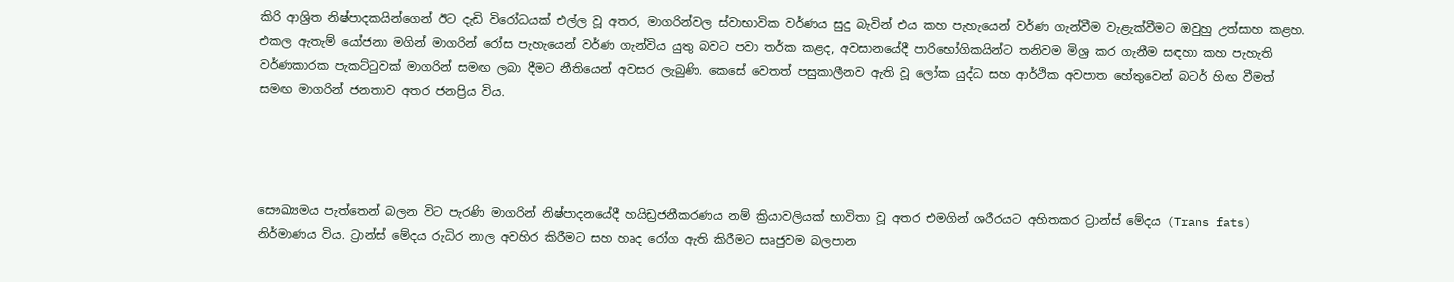කිරි ආශ්‍රිත නිෂ්පාදකයින්ගෙන් ඊට දැඩි විරෝධයක් එල්ල වූ අතර, මාගරින්වල ස්වාභාවික වර්ණය සුදු බැවින් එය කහ පැහැයෙන් වර්ණ ගැන්වීම වැළැක්වීමට ඔවුහු උත්සාහ කළහ. එකල ඇතැම් යෝජනා මගින් මාගරින් රෝස පැහැයෙන් වර්ණ ගැන්විය යුතු බවට පවා තර්ක කළද, අවසානයේදී පාරිභෝගිකයින්ට තනිවම මිශ්‍ර කර ගැනීම සඳහා කහ පැහැති වර්ණකාරක පැකට්ටුවක් මාගරින් සමඟ ලබා දීමට නීතියෙන් අවසර ලැබුණි. කෙසේ වෙතත් පසුකාලීනව ඇති වූ ලෝක යුද්ධ සහ ආර්ථික අවපාත හේතුවෙන් බටර් හිඟ වීමත් සමඟ මාගරින් ජනතාව අතර ජනප්‍රිය විය.




සෞඛ්‍යමය පැත්තෙන් බලන විට පැරණි මාගරින් නිෂ්පාදනයේදී හයිඩ්‍රජනීකරණය නම් ක්‍රියාවලියක් භාවිතා වූ අතර එමගින් ශරීරයට අහිතකර ට්‍රාන්ස් මේදය (Trans fats) නිර්මාණය විය. ට්‍රාන්ස් මේදය රුධිර නාල අවහිර කිරීමට සහ හෘද රෝග ඇති කිරීමට සෘජුවම බලපාන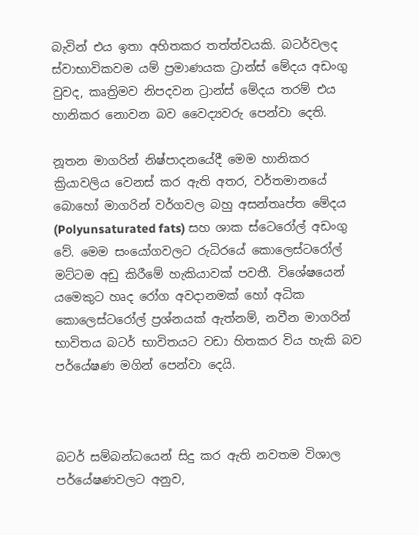බැවින් එය ඉතා අහිතකර තත්ත්වයකි. බටර්වලද ස්වාභාවිකවම යම් ප්‍රමාණයක ට්‍රාන්ස් මේදය අඩංගු වුවද, කෘත්‍රිමව නිපදවන ට්‍රාන්ස් මේදය තරම් එය හානිකර නොවන බව වෛද්‍යවරු පෙන්වා දෙති.

නූතන මාගරින් නිෂ්පාදනයේදී මෙම හානිකර ක්‍රියාවලිය වෙනස් කර ඇති අතර, වර්තමානයේ බොහෝ මාගරින් වර්ගවල බහු අසන්තෘප්ත මේදය (Polyunsaturated fats) සහ ශාක ස්ටෙරෝල් අඩංගු වේ. මෙම සංයෝගවලට රුධිරයේ කොලෙස්ටරෝල් මට්ටම අඩු කිරීමේ හැකියාවක් පවතී. විශේෂයෙන් යමෙකුට හෘද රෝග අවදානමක් හෝ අධික කොලෙස්ටරෝල් ප්‍රශ්නයක් ඇත්නම්, නවීන මාගරින් භාවිතය බටර් භාවිතයට වඩා හිතකර විය හැකි බව පර්යේෂණ මගින් පෙන්වා දෙයි.



බටර් සම්බන්ධයෙන් සිදු කර ඇති නවතම විශාල පර්යේෂණවලට අනුව,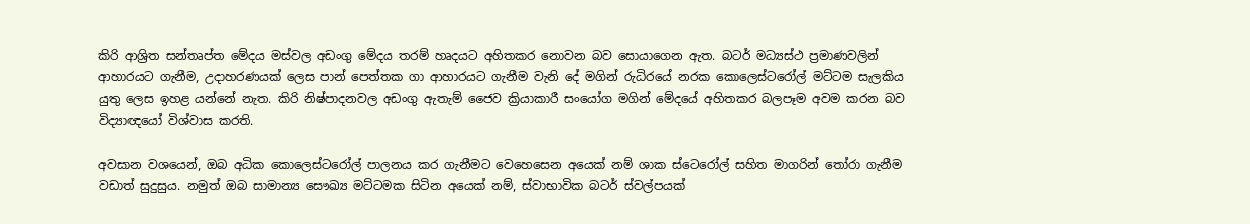කිරි ආශ්‍රිත සන්තෘප්ත මේදය මස්වල අඩංගු මේදය තරම් හෘදයට අහිතකර නොවන බව සොයාගෙන ඇත. බටර් මධ්‍යස්ථ ප්‍රමාණවලින් ආහාරයට ගැනීම, උදාහරණයක් ලෙස පාන් පෙත්තක ගා ආහාරයට ගැනීම වැනි දේ මගින් රුධිරයේ නරක කොලෙස්ටරෝල් මට්ටම සැලකිය යුතු ලෙස ඉහළ යන්නේ නැත. කිරි නිෂ්පාදනවල අඩංගු ඇතැම් ජෛව ක්‍රියාකාරී සංයෝග මගින් මේදයේ අහිතකර බලපෑම අවම කරන බව විද්‍යාඥයෝ විශ්වාස කරති.

අවසාන වශයෙන්, ඔබ අධික කොලෙස්ටරෝල් පාලනය කර ගැනීමට වෙහෙසෙන අයෙක් නම් ශාක ස්ටෙරෝල් සහිත මාගරින් තෝරා ගැනීම වඩාත් සුදුසුය. නමුත් ඔබ සාමාන්‍ය සෞඛ්‍ය මට්ටමක සිටින අයෙක් නම්, ස්වාභාවික බටර් ස්වල්පයක්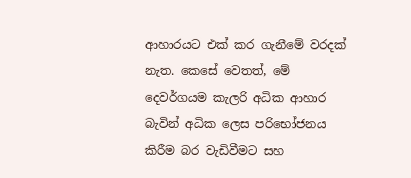ආහාරයට එක් කර ගැනීමේ වරදක් නැත. කෙසේ වෙතත්, මේ දෙවර්ගයම කැලරි අධික ආහාර බැවින් අධික ලෙස පරිභෝජනය කිරීම බර වැඩිවීමට සහ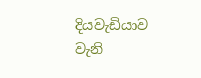දියවැඩියාව වැනි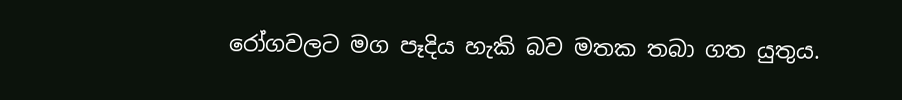රෝගවලට මග පෑදිය හැකි බව මතක තබා ගත යුතුය.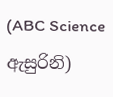(ABC Science ඇසුරිනි)